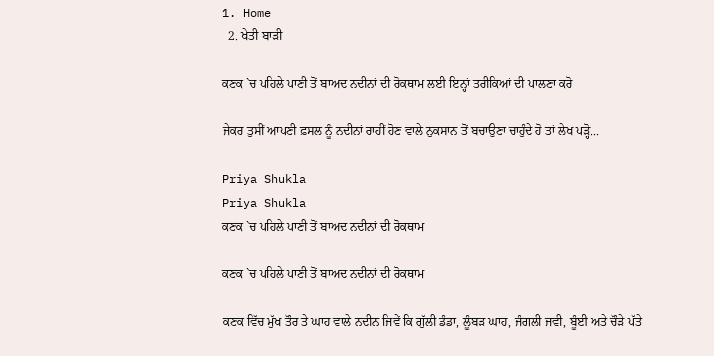1. Home
  2. ਖੇਤੀ ਬਾੜੀ

ਕਣਕ `ਚ ਪਹਿਲੇ ਪਾਣੀ ਤੋਂ ਬਾਅਦ ਨਦੀਨਾਂ ਦੀ ਰੋਕਥਾਮ ਲਈ ਇਨ੍ਹਾਂ ਤਰੀਕਿਆਂ ਦੀ ਪਾਲਣਾ ਕਰੋ

ਜੇਕਰ ਤੁਸੀਂ ਆਪਣੀ ਫ਼ਸਲ ਨੂੰ ਨਦੀਨਾਂ ਰਾਹੀਂ ਹੋਣ ਵਾਲੇ ਨੁਕਸਾਨ ਤੋਂ ਬਚਾਉਣਾ ਚਾਹੁੰਦੇ ਹੋ ਤਾਂ ਲੇਖ ਪੜ੍ਹੋ...

Priya Shukla
Priya Shukla
ਕਣਕ `ਚ ਪਹਿਲੇ ਪਾਣੀ ਤੋਂ ਬਾਅਦ ਨਦੀਨਾਂ ਦੀ ਰੋਕਥਾਮ

ਕਣਕ `ਚ ਪਹਿਲੇ ਪਾਣੀ ਤੋਂ ਬਾਅਦ ਨਦੀਨਾਂ ਦੀ ਰੋਕਥਾਮ

ਕਣਕ ਵਿੱਚ ਮੁੱਖ ਤੌਰ ਤੇ ਘਾਹ ਵਾਲੇ ਨਦੀਨ ਜਿਵੇਂ ਕਿ ਗੁੱਲੀ ਡੰਡਾ, ਲੂੰਬੜ ਘਾਹ, ਜੰਗਲੀ ਜਵੀ, ਬੂੰਈ ਅਤੇ ਚੌੜੇ ਪੱਤੇ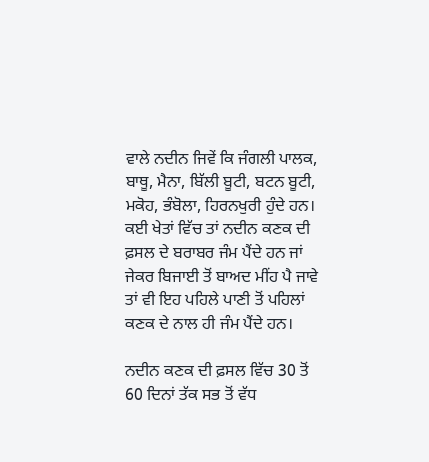ਵਾਲੇ ਨਦੀਨ ਜਿਵੇਂ ਕਿ ਜੰਗਲੀ ਪਾਲਕ, ਬਾਥੂ, ਮੈਨਾ, ਬਿੱਲੀ ਬੂਟੀ, ਬਟਨ ਬੂਟੀ, ਮਕੋਹ, ਭੰਬੋਲਾ, ਹਿਰਨਖੁਰੀ ਹੁੰਦੇ ਹਨ। ਕਈ ਖੇਤਾਂ ਵਿੱਚ ਤਾਂ ਨਦੀਨ ਕਣਕ ਦੀ ਫ਼ਸਲ ਦੇ ਬਰਾਬਰ ਜੰਮ ਪੈਂਦੇ ਹਨ ਜਾਂ ਜੇਕਰ ਬਿਜਾਈ ਤੋਂ ਬਾਅਦ ਮੀਂਹ ਪੈ ਜਾਵੇ ਤਾਂ ਵੀ ਇਹ ਪਹਿਲੇ ਪਾਣੀ ਤੋਂ ਪਹਿਲਾਂ ਕਣਕ ਦੇ ਨਾਲ ਹੀ ਜੰਮ ਪੈਂਦੇ ਹਨ।

ਨਦੀਨ ਕਣਕ ਦੀ ਫ਼ਸਲ ਵਿੱਚ 30 ਤੋਂ 60 ਦਿਨਾਂ ਤੱਕ ਸਭ ਤੋਂ ਵੱਧ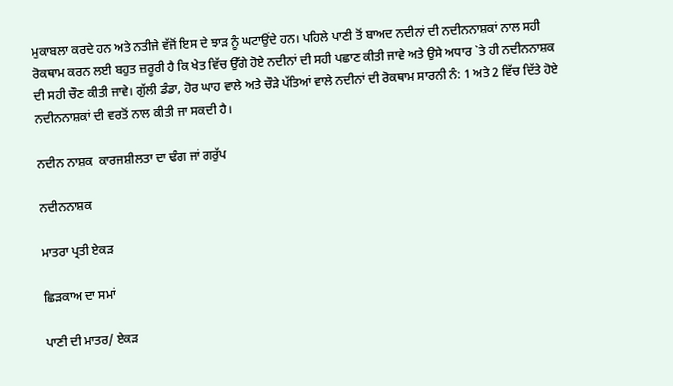ਮੁਕਾਬਲਾ ਕਰਦੇ ਹਨ ਅਤੇ ਨਤੀਜੇ ਵੱਜੋਂ ਇਸ ਦੇ ਝਾੜ ਨੂੰ ਘਟਾਉਂਦੇ ਹਨ। ਪਹਿਲੇ ਪਾਣੀ ਤੋਂ ਬਾਅਦ ਨਦੀਨਾਂ ਦੀ ਨਦੀਨਨਾਸ਼ਕਾਂ ਨਾਲ ਸਹੀ ਰੋਕਥਾਮ ਕਰਨ ਲਈ ਬਹੁਤ ਜ਼ਰੂਰੀ ਹੈ ਕਿ ਖੇਤ ਵਿੱਚ ਉੱਗੇ ਹੋਏ ਨਦੀਨਾਂ ਦੀ ਸਹੀ ਪਛਾਣ ਕੀਤੀ ਜਾਵੇ ਅਤੇ ਉਸੇ ਅਧਾਰ `ਤੇ ਹੀ ਨਦੀਨਨਾਸ਼ਕ ਦੀ ਸਹੀ ਚੌਣ ਕੀਤੀ ਜਾਵੇ। ਗੁੱਲੀ ਡੰਡਾ, ਹੋਰ ਘਾਹ ਵਾਲੇ ਅਤੇ ਚੌੜੇ ਪੱਤਿਆਂ ਵਾਲੇ ਨਦੀਨਾਂ ਦੀ ਰੋਕਥਾਮ ਸਾਰਨੀ ਨੰ: 1 ਅਤੇ 2 ਵਿੱਚ ਦਿੱਤੇ ਹੋਏ ਨਦੀਨਨਾਸ਼ਕਾਂ ਦੀ ਵਰਤੋਂ ਨਾਲ ਕੀਤੀ ਜਾ ਸਕਦੀ ਹੈ।

ਨਦੀਨ ਨਾਸ਼ਕ  ਕਾਰਜਸ਼ੀਲਤਾ ਦਾ ਢੰਗ ਜਾਂ ਗਰੁੱਪ

ਨਦੀਨਨਾਸ਼ਕ

ਮਾਤਰਾ ਪ੍ਰਤੀ ਏਕੜ

ਛਿੜਕਾਅ ਦਾ ਸਮਾਂ

ਪਾਣੀ ਦੀ ਮਾਤਰ/ ਏਕੜ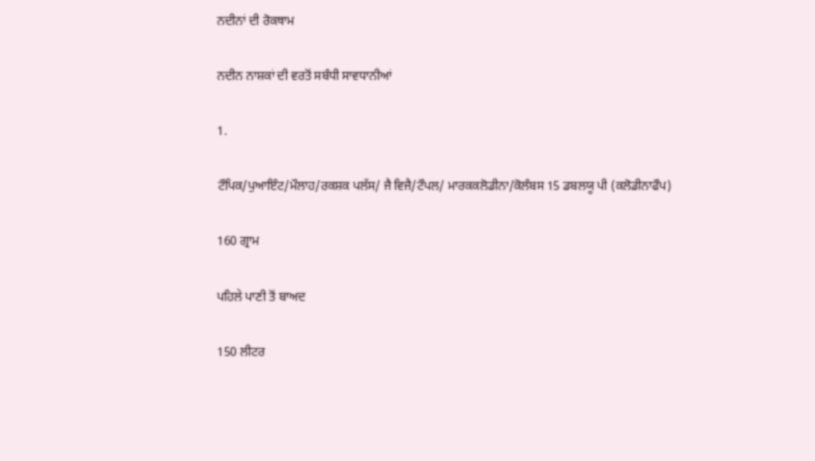ਨਦੀਨਾਂ ਦੀ ਰੋਕਥਾਮ

ਨਦੀਨ ਨਾਸ਼ਕਾਂ ਦੀ ਵਰਤੋਂ ਸਬੰਧੀ ਸਾਵਧਾਨੀਆਂ

1.

ਟੌਪਿਕ/ਪੁਆਇੰਟ/ਮੌਲਾਹ/ਰਕਸ਼ਕ ਪਲੱਸ/ ਜੈ ਵਿਜੈ/ਟੌਪਲ/ ਮਾਰਕਕਲੋਡੀਨਾ/ਕੋਲੰਬਸ 15 ਡਬਲਯੂ ਪੀ (ਕਲੋਡੀਨਾਫੌਪ)

160 ਗ੍ਰਾਮ

ਪਹਿਲੇ ਪਾਣੀ ਤੋਂ ਬਾਅਦ

150 ਲੀਟਰ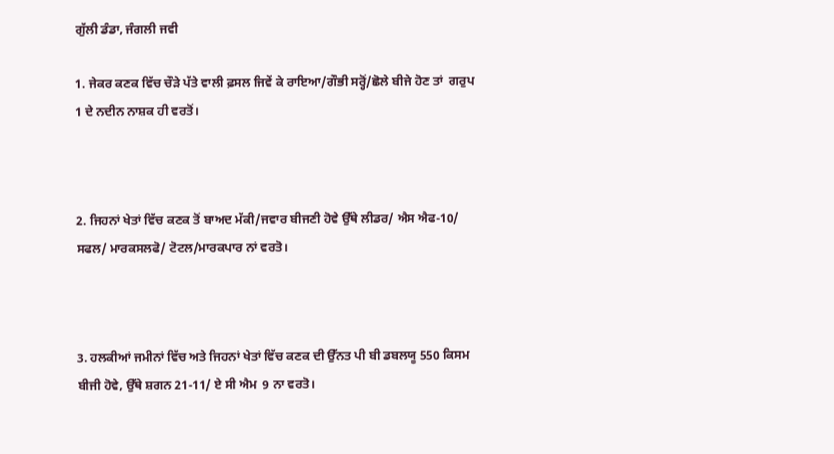ਗੁੱਲੀ ਡੰਡਾ, ਜੰਗਲੀ ਜਵੀ

1. ਜੇਕਰ ਕਣਕ ਵਿੱਚ ਚੌੜੇ ਪੱਤੇ ਵਾਲੀ ਫ਼ਸਲ ਜਿਵੇਂ ਕੇ ਰਾਇਆ/ਗੌਭੀ ਸਰ੍ਹੋਂ/ਛੋਲੇ ਬੀਜੇ ਹੋਣ ਤਾਂ  ਗਰੁਪ 1 ਦੇ ਨਦੀਨ ਨਾਸ਼ਕ ਹੀ ਵਰਤੋਂ।



2. ਜਿਹਨਾਂ ਖੇਤਾਂ ਵਿੱਚ ਕਣਕ ਤੋਂ ਬਾਅਦ ਮੱਕੀ/ਜਵਾਰ ਬੀਜਣੀ ਹੋਵੇ ਉੱਥੇ ਲੀਡਰ/ ਐਸ ਐਫ-10/ ਸਫਲ/ ਮਾਰਕਸਲਫੋ/ ਟੋਟਲ/ਮਾਰਕਪਾਰ ਨਾਂ ਵਰਤੋ।



3. ਹਲਕੀਆਂ ਜਮੀਨਾਂ ਵਿੱਚ ਅਤੇ ਜਿਹਨਾਂ ਖੇਤਾਂ ਵਿੱਚ ਕਣਕ ਦੀ ਉੱਨਤ ਪੀ ਬੀ ਡਬਲਯੂ 550 ਕਿਸਮ ਬੀਜੀ ਹੋਵੇ, ਉੱਥੇ ਸ਼ਗਨ 21-11/ ਏ ਸੀ ਐਮ  9 ਨਾ ਵਰਤੋ।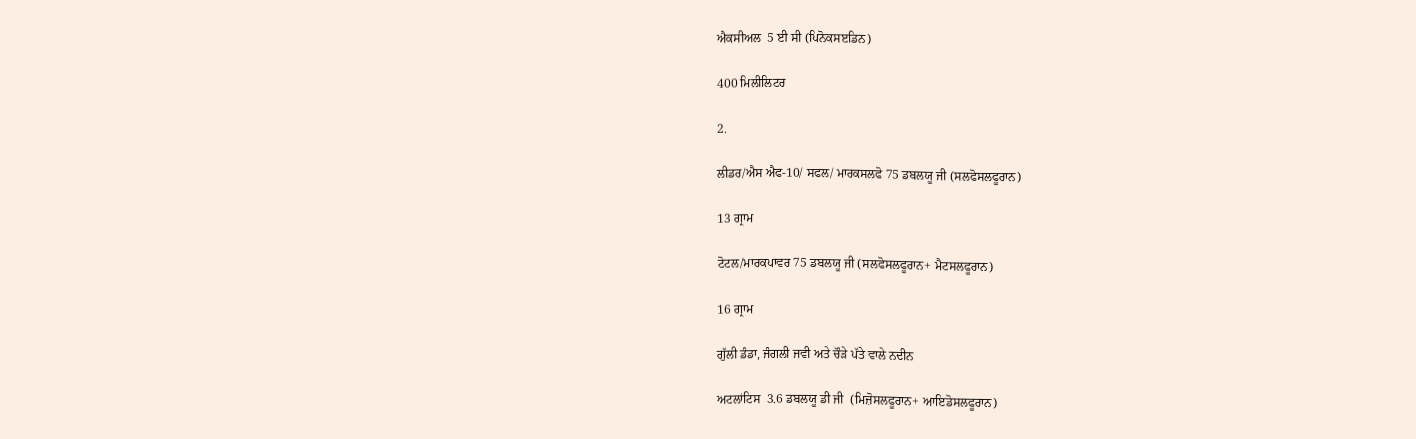ਐਕਸੀਅਲ  5 ਈ ਸੀ (ਪਿਨੋਕਸੲਡਿਨ)

400 ਮਿਲੀਲਿਟਰ

2.

ਲੀਡਰ/ਐਸ ਐਫ-10/ ਸਫਲ/ ਮਾਰਕਸਲਫੋ 75 ਡਬਲਯੂ ਜੀ (ਸਲਫੋਸਲਫੂਰਾਨ)

13 ਗ੍ਰਾਮ

ਟੋਟਲ/ਮਾਰਕਪਾਵਰ 75 ਡਬਲਯੂ ਜੀ (ਸਲਫੋਸਲਫੂਰਾਨ+ ਮੈਟਸਲਫੂਰਾਨ)

16 ਗ੍ਰਾਮ

ਗੁੱਲੀ ਡੰਡਾ, ਜੰਗਲੀ ਜਵੀ ਅਤੇ ਚੌੜੇ ਪੱਤੇ ਵਾਲੇ ਨਦੀਨ

ਅਟਲਾਂਟਿਸ  3.6 ਡਬਲਯੂ ਡੀ ਜੀ  (ਮਿਜ਼ੋਸਲਫੂਰਾਨ+ ਆਇਡੋਸਲਫੂਰਾਨ)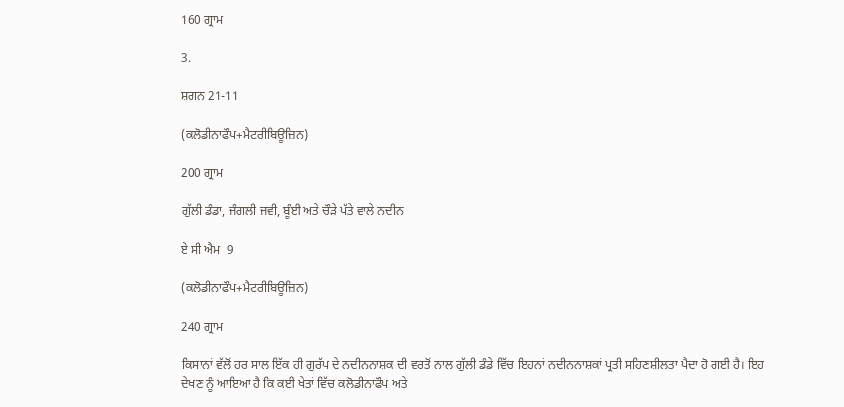160 ਗ੍ਰਾਮ

3.

ਸ਼ਗਨ 21-11

(ਕਲੋਡੀਨਾਫੌਪ+ਮੈਟਰੀਬਿਊਜ਼ਿਨ)

200 ਗ੍ਰਾਮ

ਗੁੱਲੀ ਡੰਡਾ, ਜੰਗਲੀ ਜਵੀ, ਬੂੰਈ ਅਤੇ ਚੌੜੇ ਪੱਤੇ ਵਾਲੇ ਨਦੀਨ

ਏ ਸੀ ਐਮ  9

(ਕਲੋਡੀਨਾਫੌਪ+ਮੈਟਰੀਬਿਊਜ਼ਿਨ)

240 ਗ੍ਰਾਮ

ਕਿਸਾਨਾਂ ਵੱਲੋਂ ਹਰ ਸਾਲ ਇੱਕ ਹੀ ਗੁਰੱਪ ਦੇ ਨਦੀਨਨਾਸ਼ਕ ਦੀ ਵਰਤੋਂ ਨਾਲ ਗੁੱਲੀ ਡੰਡੇ ਵਿੱਚ ਇਹਨਾਂ ਨਦੀਨਨਾਸ਼ਕਾਂ ਪ੍ਰਤੀ ਸਹਿਣਸ਼ੀਲਤਾ ਪੈਦਾ ਹੋ ਗਈ ਹੈ। ਇਹ ਦੇਖਣ ਨੂੰ ਆਇਆ ਹੈ ਕਿ ਕਈ ਖੇਤਾਂ ਵਿੱਚ ਕਲੋਡੀਨਾਫੌਪ ਅਤੇ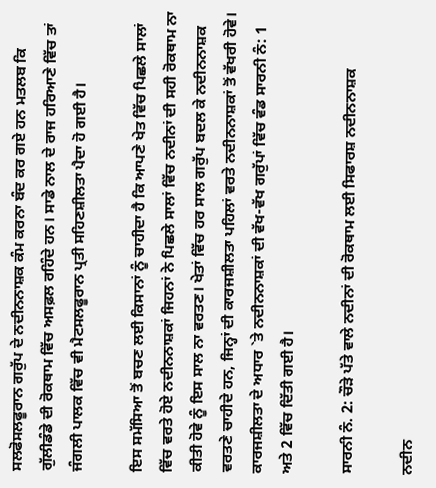ਸਲਫੋਸਲਫੂਰਾਨ ਗਰੁੱਪ ਦੇ ਨਦੀਨਨਾਸ਼ਕ ਕੰਮ ਕਰਨਾ ਬੰਦ ਕਰ ਗਏ ਹਨ ਮਤਲਬ ਕਿ ਗੁੱਲੀਡੰਡੇ ਦੀ ਰੋਕਥਾਮ ਵਿੱਚ ਅਸਫ਼ਲ ਰਹਿੰਦੇ ਹਨ। ਸਾਡੇ ਨਾਲ ਦੇ ਰਾਜ ਹਰਿਆਣੇ ਵਿੱਚ ਤਾਂ ਜੰਗਲੀ ਪਾਲਕ ਵਿੱਚ ਵੀ ਮੈਟਸਲਫੂਰਾਨ ਪ੍ਰਤੀ ਸਹਿਣਸ਼ੀਲਤਾ ਪੈਦਾ ਹੋ ਗਈ ਹੈ।

ਇਸ ਸਮੱਸਿਆ ਤੋਂ ਬਚਣ ਲਈ ਕਿਸਾਨਾਂ ਨੂੰ ਚਾਹੀਦਾ ਹੈ ਕਿ ਆਪਣੇ ਖੇਤ ਵਿੱਚ ਪਿਛਲੇ ਸਾਲਾਂ ਵਿੱਚ ਵਰਤੇ ਹੋਏ ਨਦੀਨਨਾਸ਼ਕਾਂ ਜਿਹਨਾਂ ਨੇ ਪਿਛਲੇ ਸਾਲਾਂ ਵਿੱਚ ਨਦੀਨਾਂ ਦੀ ਸਹੀ ਰੋਕਥਾਮ ਨਾ ਕੀਤੀ ਹੋਵੇ ਨੂੰ ਇਸ ਸਾਲ ਨਾ ਵਰਤਣ। ਖੇਤਾਂ ਵਿੱਚ ਹਰ ਸਾਲ ਗਰੁੱਪ ਬਦਲ ਕੇ ਨਦੀਨਨਾਸ਼ਕ ਵਰਤਣੇ ਚਾਹੀਦੇ ਹਨ, ਜਿਨ੍ਹਾਂ ਦੀ ਕਾਰਜਸ਼ੀਲਤਾ ਪਹਿਲਾਂ ਵਰਤੇ ਨਦੀਨਨਾਸ਼ਕਾਂ ਤੋਂ ਵੱਖਰੀ ਹੋਵੇ। ਕਾਰਜਸ਼ੀਲਤਾ ਦੇ ਅਧਾਰ `ਤੇ ਨਦੀਨਨਾਸ਼ਕਾਂ ਦੀ ਵੱਖ-ਵੱਖ ਗਰੁੱਪਾਂ ਵਿੱਚ ਵੰਡ ਸਾਰਨੀ ਨੰ: 1 ਅਤੇ 2 ਵਿੱਚ ਦਿੱਤੀ ਗਈ ਹੈ।

ਸਾਰਨੀ ਨੰ. 2: ਚੌੜੇ ਪੱਤੇ ਵਾਲੇ ਨਦੀਨਾਂ ਦੀ ਰੋਕਥਾਮ ਲਈ ਸਿਫਾਰਸ਼ ਨਦੀਨਨਾਸ਼ਕ

ਨਦੀਨ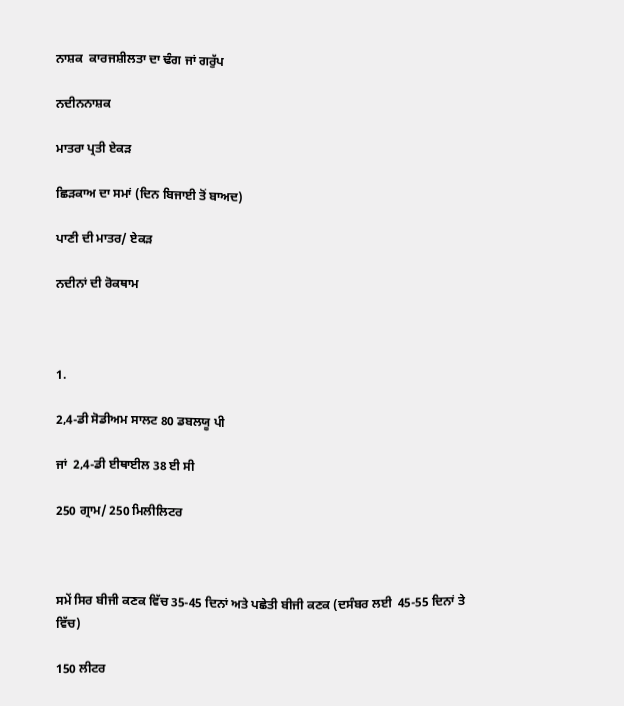ਨਾਸ਼ਕ  ਕਾਰਜਸ਼ੀਲਤਾ ਦਾ ਢੰਗ ਜਾਂ ਗਰੁੱਪ

ਨਦੀਨਨਾਸ਼ਕ

ਮਾਤਰਾ ਪ੍ਰਤੀ ਏਕੜ

ਛਿੜਕਾਅ ਦਾ ਸਮਾਂ (ਦਿਨ ਬਿਜਾਈ ਤੋਂ ਬਾਅਦ)

ਪਾਣੀ ਦੀ ਮਾਤਰ/ ਏਕੜ

ਨਦੀਨਾਂ ਦੀ ਰੋਕਥਾਮ



1.

2,4-ਡੀ ਸੋਡੀਅਮ ਸਾਲਟ 80 ਡਬਲਯੂ ਪੀ

ਜਾਂ  2,4-ਡੀ ਈਥਾਈਲ 38 ਈ ਸੀ

250 ਗ੍ਰਾਮ/ 250 ਮਿਲੀਲਿਟਰ



ਸਮੇਂ ਸਿਰ ਬੀਜੀ ਕਣਕ ਵਿੱਚ 35-45 ਦਿਨਾਂ ਅਤੇ ਪਛੇਤੀ ਬੀਜੀ ਕਣਕ (ਦਸੰਬਰ ਲਈ  45-55 ਦਿਨਾਂ ਤੇ ਵਿੱਚ)

150 ਲੀਟਰ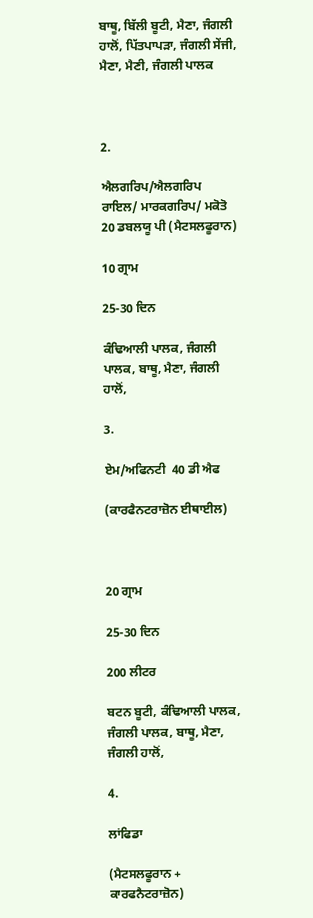ਬਾਥੂ, ਬਿੱਲੀ ਬੂਟੀ, ਮੈਣਾ, ਜੰਗਲੀ ਹਾਲੋਂ, ਪਿੱਤਪਾਪੜਾ, ਜੰਗਲੀ ਸੇਂਜੀ, ਮੈਣਾ, ਮੈਣੀ, ਜੰਗਲੀ ਪਾਲਕ



2.

ਐਲਗਰਿਪ/ਐਲਗਰਿਪ ਰਾਇਲ/ ਮਾਰਕਗਰਿਪ/ ਮਕੋਤੋ  20 ਡਬਲਯੂ ਪੀ (ਮੈਟਸਲਫੂਰਾਨ)

10 ਗ੍ਰਾਮ

25-30 ਦਿਨ

ਕੰਢਿਆਲੀ ਪਾਲਕ, ਜੰਗਲੀ ਪਾਲਕ, ਬਾਥੂ, ਮੈਣਾ, ਜੰਗਲੀ ਹਾਲੋਂ,

3.

ਏਮ/ਅਫਿਨਟੀ  40 ਡੀ ਐਫ

(ਕਾਰਫੈਨਟਰਾਜ਼ੋਨ ਈਥਾਈਲ)



20 ਗ੍ਰਾਮ

25-30 ਦਿਨ

200 ਲੀਟਰ

ਬਟਨ ਬੂਟੀ, ਕੰਢਿਆਲੀ ਪਾਲਕ, ਜੰਗਲੀ ਪਾਲਕ, ਬਾਥੂ, ਮੈਣਾ, ਜੰਗਲੀ ਹਾਲੋਂ,

4.

ਲਾਂਫਿਡਾ

(ਮੈਟਸਲਫੂਰਾਨ + ਕਾਰਫਨੈਟਰਾਜ਼ੋਨ)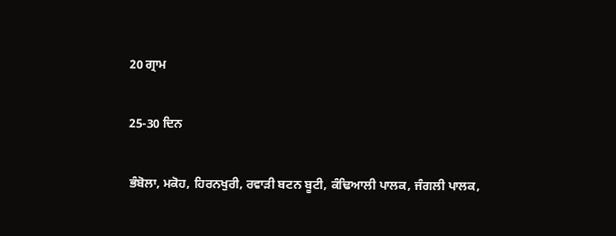20 ਗ੍ਰਾਮ

25-30 ਦਿਨ

ਭੰਬੋਲਾ, ਮਕੋਹ, ਹਿਰਨਖੁਰੀ, ਰਵਾੜੀ ਬਟਨ ਬੂਟੀ, ਕੰਢਿਆਲੀ ਪਾਲਕ, ਜੰਗਲੀ ਪਾਲਕ,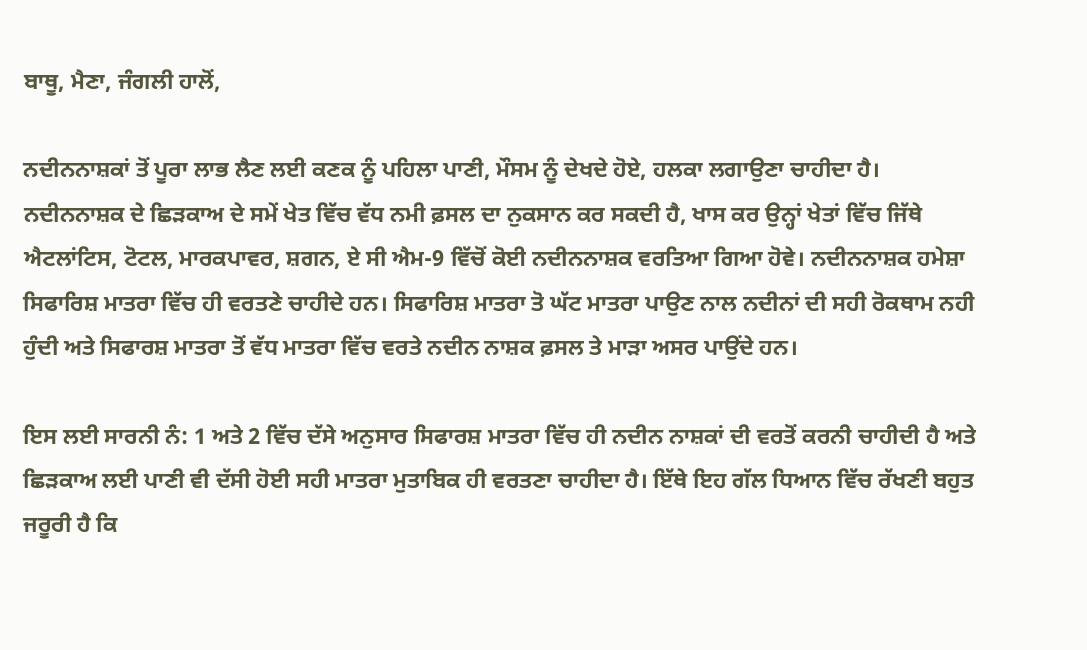ਬਾਥੂ, ਮੈਣਾ, ਜੰਗਲੀ ਹਾਲੋਂ,

ਨਦੀਨਨਾਸ਼ਕਾਂ ਤੋਂ ਪੂਰਾ ਲਾਭ ਲੈਣ ਲਈ ਕਣਕ ਨੂੰ ਪਹਿਲਾ ਪਾਣੀ, ਮੌਸਮ ਨੂੰ ਦੇਖਦੇ ਹੋਏ, ਹਲਕਾ ਲਗਾਉਣਾ ਚਾਹੀਦਾ ਹੈ। ਨਦੀਨਨਾਸ਼ਕ ਦੇ ਛਿੜਕਾਅ ਦੇ ਸਮੇਂ ਖੇਤ ਵਿੱਚ ਵੱਧ ਨਮੀ ਫ਼ਸਲ ਦਾ ਨੁਕਸਾਨ ਕਰ ਸਕਦੀ ਹੈ, ਖਾਸ ਕਰ ਉਨ੍ਹਾਂ ਖੇਤਾਂ ਵਿੱਚ ਜਿੱਥੇ ਐਟਲਾਂਟਿਸ, ਟੋਟਲ, ਮਾਰਕਪਾਵਰ, ਸ਼ਗਨ, ਏ ਸੀ ਐਮ-9 ਵਿੱਚੋਂ ਕੋਈ ਨਦੀਨਨਾਸ਼ਕ ਵਰਤਿਆ ਗਿਆ ਹੋਵੇ। ਨਦੀਨਨਾਸ਼ਕ ਹਮੇਸ਼ਾ ਸਿਫਾਰਿਸ਼ ਮਾਤਰਾ ਵਿੱਚ ਹੀ ਵਰਤਣੇ ਚਾਹੀਦੇ ਹਨ। ਸਿਫਾਰਿਸ਼ ਮਾਤਰਾ ਤੋ ਘੱਟ ਮਾਤਰਾ ਪਾਉਣ ਨਾਲ ਨਦੀਨਾਂ ਦੀ ਸਹੀ ਰੋਕਥਾਮ ਨਹੀ ਹੁੰਦੀ ਅਤੇ ਸਿਫਾਰਸ਼ ਮਾਤਰਾ ਤੋਂ ਵੱਧ ਮਾਤਰਾ ਵਿੱਚ ਵਰਤੇ ਨਦੀਨ ਨਾਸ਼ਕ ਫ਼ਸਲ ਤੇ ਮਾੜਾ ਅਸਰ ਪਾਉਂਦੇ ਹਨ।

ਇਸ ਲਈ ਸਾਰਨੀ ਨੰ: 1 ਅਤੇ 2 ਵਿੱਚ ਦੱਸੇ ਅਨੁਸਾਰ ਸਿਫਾਰਸ਼ ਮਾਤਰਾ ਵਿੱਚ ਹੀ ਨਦੀਨ ਨਾਸ਼ਕਾਂ ਦੀ ਵਰਤੋਂ ਕਰਨੀ ਚਾਹੀਦੀ ਹੈ ਅਤੇ ਛਿੜਕਾਅ ਲਈ ਪਾਣੀ ਵੀ ਦੱਸੀ ਹੋਈ ਸਹੀ ਮਾਤਰਾ ਮੁਤਾਬਿਕ ਹੀ ਵਰਤਣਾ ਚਾਹੀਦਾ ਹੈ। ਇੱਥੇ ਇਹ ਗੱਲ ਧਿਆਨ ਵਿੱਚ ਰੱਖਣੀ ਬਹੁਤ ਜਰੂਰੀ ਹੈ ਕਿ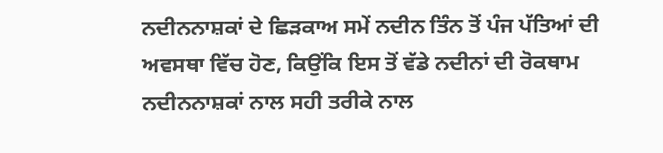ਨਦੀਨਨਾਸ਼ਕਾਂ ਦੇ ਛਿੜਕਾਅ ਸਮੇਂ ਨਦੀਨ ਤਿੰਨ ਤੋਂ ਪੰਜ ਪੱਤਿਆਂ ਦੀ ਅਵਸਥਾ ਵਿੱਚ ਹੋਣ, ਕਿਉਂਕਿ ਇਸ ਤੋਂ ਵੱਡੇ ਨਦੀਨਾਂ ਦੀ ਰੋਕਥਾਮ ਨਦੀਨਨਾਸ਼ਕਾਂ ਨਾਲ ਸਹੀ ਤਰੀਕੇ ਨਾਲ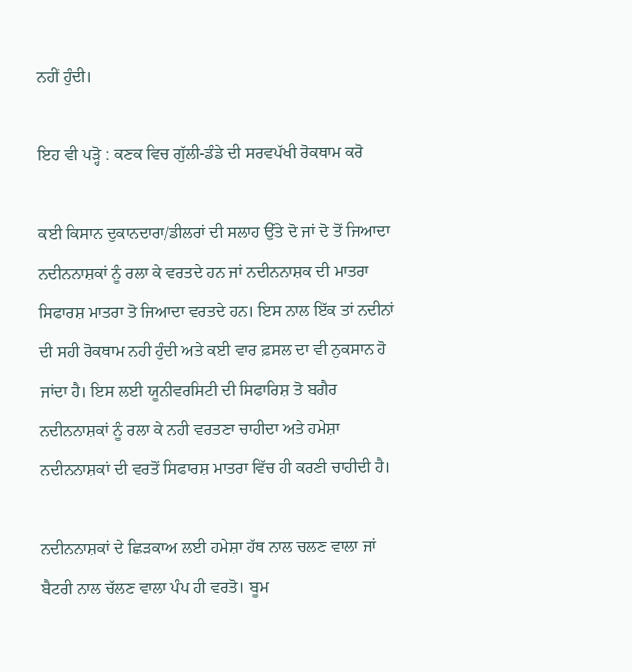ਨਹੀਂ ਹੁੰਦੀ।

ਇਹ ਵੀ ਪੜ੍ਹੋ : ਕਣਕ ਵਿਚ ਗੁੱਲੀ-ਡੰਡੇ ਦੀ ਸਰਵਪੱਖੀ ਰੋਕਥਾਮ ਕਰੋ

ਕਈ ਕਿਸਾਨ ਦੁਕਾਨਦਾਰਾ/ਡੀਲਰਾਂ ਦੀ ਸਲਾਹ ਉੱਤੇ ਦੋ ਜਾਂ ਦੋ ਤੋਂ ਜਿਆਦਾ ਨਦੀਨਨਾਸ਼ਕਾਂ ਨੂੰ ਰਲਾ ਕੇ ਵਰਤਦੇ ਹਨ ਜਾਂ ਨਦੀਨਨਾਸ਼ਕ ਦੀ ਮਾਤਰਾ ਸਿਫਾਰਸ਼ ਮਾਤਰਾ ਤੋ ਜਿਆਦਾ ਵਰਤਦੇ ਹਨ। ਇਸ ਨਾਲ ਇੱਕ ਤਾਂ ਨਦੀਨਾਂ ਦੀ ਸਹੀ ਰੋਕਥਾਮ ਨਹੀ ਹੁੰਦੀ ਅਤੇ ਕਈ ਵਾਰ ਫ਼ਸਲ ਦਾ ਵੀ ਨੁਕਸਾਨ ਹੋ ਜਾਂਦਾ ਹੈ। ਇਸ ਲਈ ਯੂਨੀਵਰਸਿਟੀ ਦੀ ਸਿਫਾਰਿਸ਼ ਤੋ ਬਗੈਰ ਨਦੀਨਨਾਸ਼ਕਾਂ ਨੂੰ ਰਲਾ ਕੇ ਨਹੀ ਵਰਤਣਾ ਚਾਹੀਦਾ ਅਤੇ ਹਮੇਸ਼ਾ ਨਦੀਨਨਾਸ਼ਕਾਂ ਦੀ ਵਰਤੋਂ ਸਿਫਾਰਸ਼ ਮਾਤਰਾ ਵਿੱਚ ਹੀ ਕਰਣੀ ਚਾਹੀਦੀ ਹੈ।

ਨਦੀਨਨਾਸ਼ਕਾਂ ਦੇ ਛਿੜਕਾਅ ਲਈ ਹਮੇਸ਼ਾ ਹੱਥ ਨਾਲ ਚਲਣ ਵਾਲਾ ਜਾਂ ਬੈਟਰੀ ਨਾਲ ਚੱਲਣ ਵਾਲਾ ਪੰਪ ਹੀ ਵਰਤੋ। ਬੂਮ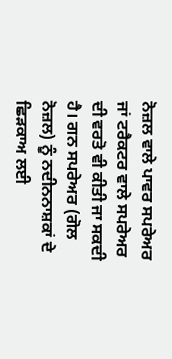ਨੋਜ਼ਲ ਵਾਲੇ ਪਾਵਰ ਸਪਰੇਅਰ ਜਾਂ ਟਰੈਕਟਰ ਵਾਲੇ ਸਪਰੇਅਰ ਦੀ ਵਰਤੋ ਵੀ ਕੀਤੀ ਜਾ ਸਕਦੀ ਹੈ। ਗਨ ਸਪਰੇਅਰ (ਗੋਲ ਨੋਜ਼ਲ) ਨੂੰ ਨਦੀਨਨਾਸ਼ਕਾਂ ਦੇ ਛਿੜਕਾਅ ਲਈ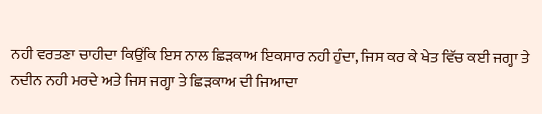ਨਹੀ ਵਰਤਣਾ ਚਾਹੀਦਾ ਕਿਉਂਕਿ ਇਸ ਨਾਲ ਛਿੜਕਾਅ ਇਕਸਾਰ ਨਹੀ ਹੁੰਦਾ, ਜਿਸ ਕਰ ਕੇ ਖੇਤ ਵਿੱਚ ਕਈ ਜਗ੍ਹਾ ਤੇ ਨਦੀਨ ਨਹੀ ਮਰਦੇ ਅਤੇ ਜਿਸ ਜਗ੍ਹਾ ਤੇ ਛਿੜਕਾਅ ਦੀ ਜਿਆਦਾ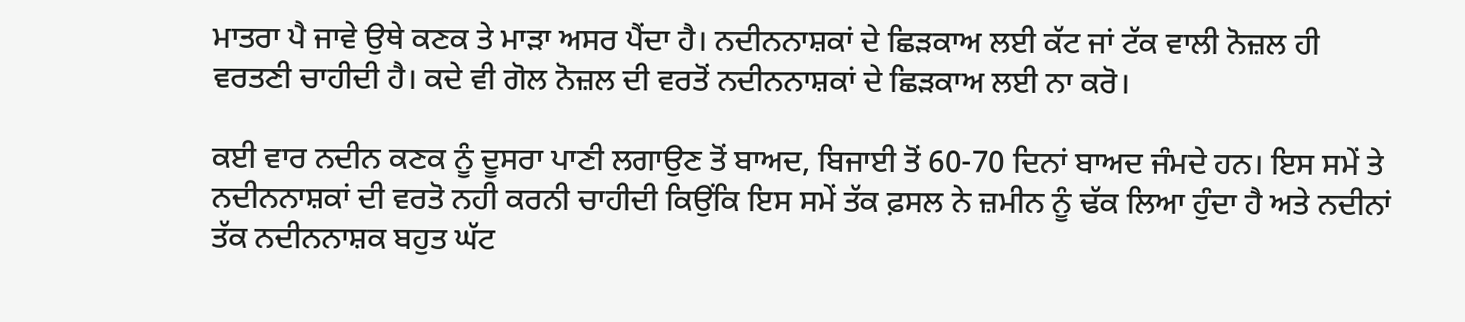ਮਾਤਰਾ ਪੈ ਜਾਵੇ ਉਥੇ ਕਣਕ ਤੇ ਮਾੜਾ ਅਸਰ ਪੈਂਦਾ ਹੈ। ਨਦੀਨਨਾਸ਼ਕਾਂ ਦੇ ਛਿੜਕਾਅ ਲਈ ਕੱਟ ਜਾਂ ਟੱਕ ਵਾਲੀ ਨੋਜ਼ਲ ਹੀ ਵਰਤਣੀ ਚਾਹੀਦੀ ਹੈ। ਕਦੇ ਵੀ ਗੋਲ ਨੋਜ਼ਲ ਦੀ ਵਰਤੋਂ ਨਦੀਨਨਾਸ਼ਕਾਂ ਦੇ ਛਿੜਕਾਅ ਲਈ ਨਾ ਕਰੋ।

ਕਈ ਵਾਰ ਨਦੀਨ ਕਣਕ ਨੂੰ ਦੂਸਰਾ ਪਾਣੀ ਲਗਾਉਣ ਤੋਂ ਬਾਅਦ, ਬਿਜਾਈ ਤੋਂ 60-70 ਦਿਨਾਂ ਬਾਅਦ ਜੰਮਦੇ ਹਨ। ਇਸ ਸਮੇਂ ਤੇ ਨਦੀਨਨਾਸ਼ਕਾਂ ਦੀ ਵਰਤੋ ਨਹੀ ਕਰਨੀ ਚਾਹੀਦੀ ਕਿਉਂਕਿ ਇਸ ਸਮੇਂ ਤੱਕ ਫ਼ਸਲ ਨੇ ਜ਼ਮੀਨ ਨੂੰ ਢੱਕ ਲਿਆ ਹੁੰਦਾ ਹੈ ਅਤੇ ਨਦੀਨਾਂ ਤੱਕ ਨਦੀਨਨਾਸ਼ਕ ਬਹੁਤ ਘੱਟ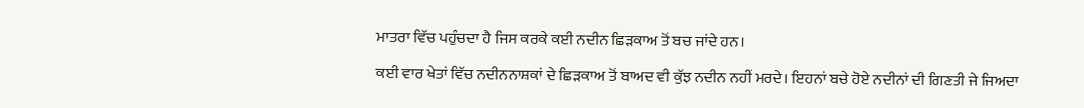ਮਾਤਰਾ ਵਿੱਚ ਪਹੁੰਚਦਾ ਹੈ ਜਿਸ ਕਰਕੇ ਕਈ ਨਦੀਨ ਛਿੜਕਾਅ ਤੋਂ ਬਚ ਜਾਂਦੇ ਹਨ।

ਕਈ ਵਾਰ ਖੇਤਾਂ ਵਿੱਚ ਨਦੀਨਨਾਸ਼ਕਾਂ ਦੇ ਛਿੜਕਾਅ ਤੋਂ ਬਾਅਦ ਵੀ ਕੁੱਝ ਨਦੀਨ ਨਹੀਂ ਮਰਦੇ। ਇਹਨਾਂ ਬਚੇ ਹੋਏ ਨਦੀਨਾਂ ਦੀ ਗਿਣਤੀ ਜੇ ਜਿਅਦਾ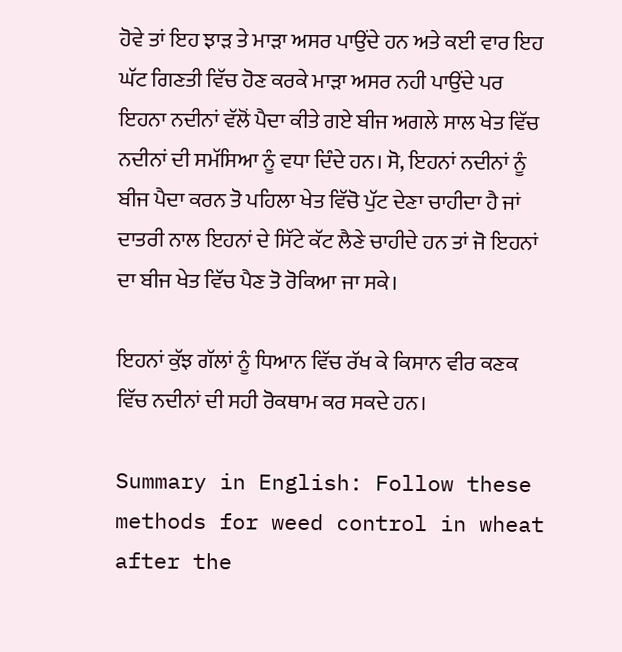ਹੋਵੇ ਤਾਂ ਇਹ ਝਾੜ ਤੇ ਮਾੜਾ ਅਸਰ ਪਾਉਂਦੇ ਹਨ ਅਤੇ ਕਈ ਵਾਰ ਇਹ ਘੱਟ ਗਿਣਤੀ ਵਿੱਚ ਹੋਣ ਕਰਕੇ ਮਾੜਾ ਅਸਰ ਨਹੀ ਪਾਉਂਦੇ ਪਰ ਇਹਨਾ ਨਦੀਨਾਂ ਵੱਲੋਂ ਪੈਦਾ ਕੀਤੇ ਗਏ ਬੀਜ ਅਗਲੇ ਸਾਲ ਖੇਤ ਵਿੱਚ ਨਦੀਨਾਂ ਦੀ ਸਮੱਸਿਆ ਨੂੰ ਵਧਾ ਦਿੰਦੇ ਹਨ। ਸੋ, ਇਹਨਾਂ ਨਦੀਨਾਂ ਨੂੰ ਬੀਜ ਪੈਦਾ ਕਰਨ ਤੋ ਪਹਿਲਾ ਖੇਤ ਵਿੱਚੋ ਪੁੱਟ ਦੇਣਾ ਚਾਹੀਦਾ ਹੈ ਜਾਂ ਦਾਤਰੀ ਨਾਲ ਇਹਨਾਂ ਦੇ ਸਿੱਟੇ ਕੱਟ ਲੈਣੇ ਚਾਹੀਦੇ ਹਨ ਤਾਂ ਜੋ ਇਹਨਾਂ ਦਾ ਬੀਜ ਖੇਤ ਵਿੱਚ ਪੈਣ ਤੋ ਰੋਕਿਆ ਜਾ ਸਕੇ।

ਇਹਨਾਂ ਕੁੱਝ ਗੱਲਾਂ ਨੂੰ ਧਿਆਨ ਵਿੱਚ ਰੱਖ ਕੇ ਕਿਸਾਨ ਵੀਰ ਕਣਕ ਵਿੱਚ ਨਦੀਨਾਂ ਦੀ ਸਹੀ ਰੋਕਥਾਮ ਕਰ ਸਕਦੇ ਹਨ।

Summary in English: Follow these methods for weed control in wheat after the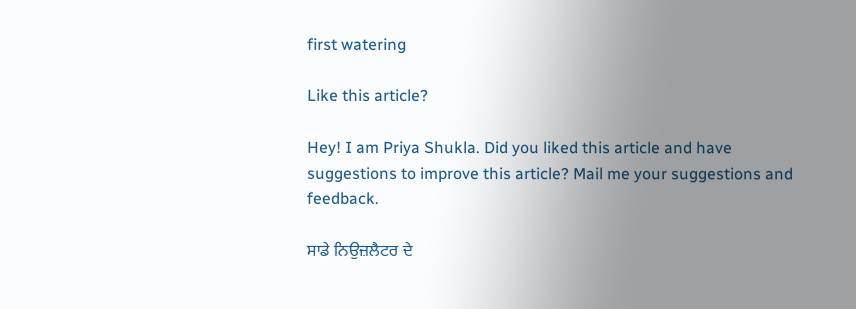first watering

Like this article?

Hey! I am Priya Shukla. Did you liked this article and have suggestions to improve this article? Mail me your suggestions and feedback.

ਸਾਡੇ ਨਿਉਜ਼ਲੈਟਰ ਦੇ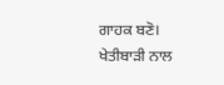ਗਾਹਕ ਬਣੋ। ਖੇਤੀਬਾੜੀ ਨਾਲ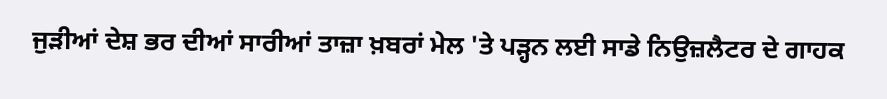ਜੁੜੀਆਂ ਦੇਸ਼ ਭਰ ਦੀਆਂ ਸਾਰੀਆਂ ਤਾਜ਼ਾ ਖ਼ਬਰਾਂ ਮੇਲ 'ਤੇ ਪੜ੍ਹਨ ਲਈ ਸਾਡੇ ਨਿਉਜ਼ਲੈਟਰ ਦੇ ਗਾਹਕ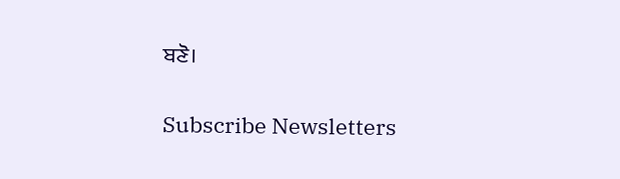ਬਣੋ।

Subscribe Newsletters